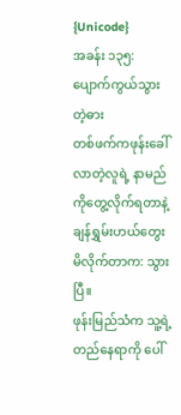{Unicode}
အခန်း ၁၃၅: ပျောက်ကွယ်သွားတဲ့ဓား
တစ်ဖက်ကဖုန်းခေါ်လာတဲ့လူရဲ့ နာမည်ကိုတွေ့လိုက်ရတာနဲ့ ချန်ရွှမ်းဟယ်တွေးမိလိုက်တာက: သွားပြီ။
ဖုန်းမြည်သံက သူ့ရဲ့တည်နေရာကို ပေါ်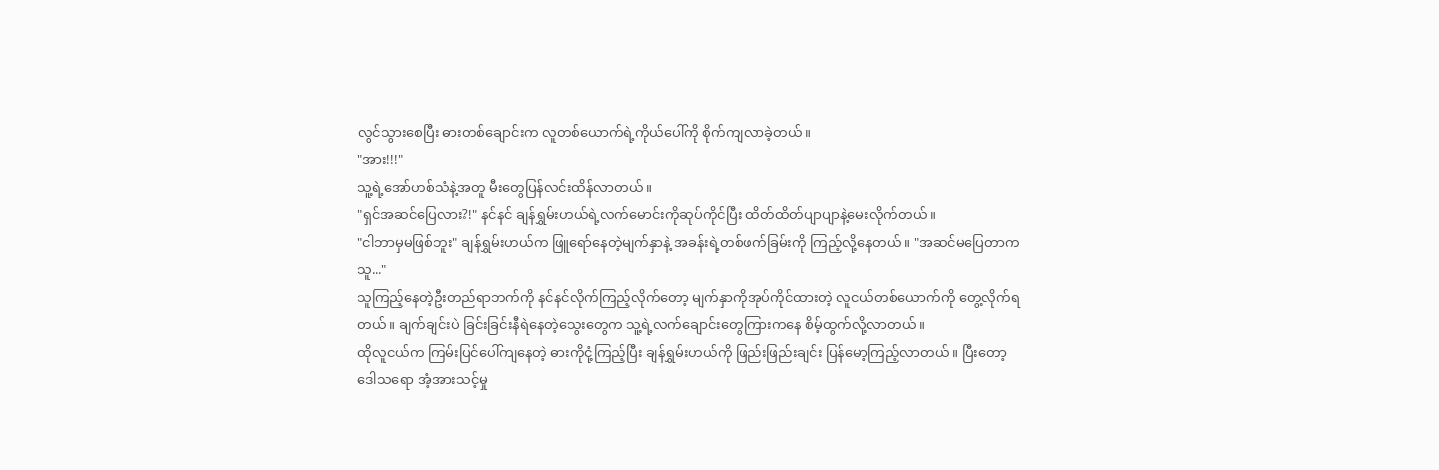လွင်သွားစေပြီး ဓားတစ်ချောင်းက လူတစ်ယောက်ရဲ့ကိုယ်ပေါ်ကို စိုက်ကျလာခဲ့တယ်။
"အား!!!"
သူ့ရဲ့အော်ဟစ်သံနဲ့အတူ မီးတွေပြန်လင်းထိန်လာတယ်။
"ရှင်အဆင်ပြေလား?!" နင်နင် ချန်ရွှမ်းဟယ်ရဲ့လက်မောင်းကိုဆုပ်ကိုင်ပြီး ထိတ်ထိတ်ပျာပျာနဲ့မေးလိုက်တယ်။
"ငါဘာမှမဖြစ်ဘူး" ချန်ရွှမ်းဟယ်က ဖြူရော်နေတဲ့မျက်နှာနဲ့ အခန်းရဲ့တစ်ဖက်ခြမ်းကို ကြည့်လို့နေတယ်။ "အဆင်မပြေတာက သူ..."
သူကြည့်နေတဲ့ဦးတည်ရာဘက်ကို နင်နင်လိုက်ကြည့်လိုက်တော့ မျက်နှာကိုအုပ်ကိုင်ထားတဲ့ လူငယ်တစ်ယောက်ကို တွေ့လိုက်ရတယ်။ ချက်ချင်းပဲ ခြင်းခြင်းနီရဲနေတဲ့သွေးတွေက သူ့ရဲ့လက်ချောင်းတွေကြားကနေ စိမ့်ထွက်လို့လာတယ်။
ထိုလူငယ်က ကြမ်းပြင်ပေါ်ကျနေတဲ့ ဓားကိုငုံ့ကြည့်ပြီး ချန်ရွှမ်းဟယ်ကို ဖြည်းဖြည်းချင်း ပြန်မော့ကြည့်လာတယ်။ ပြီးတော့ ဒေါသရော အံ့အားသင့်မှု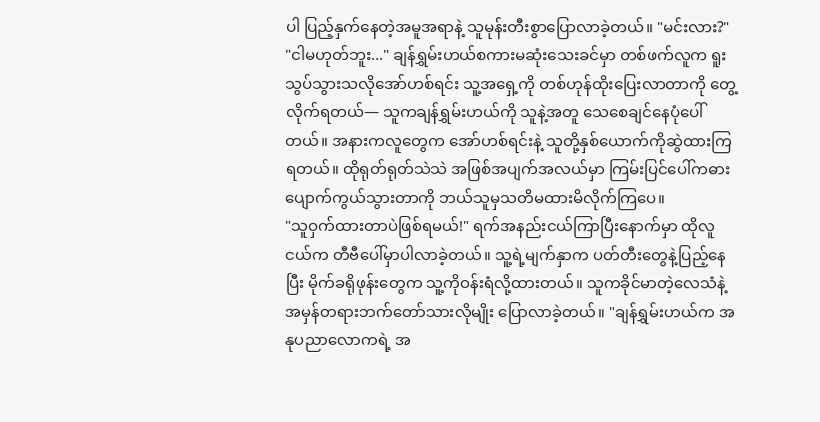ပါ ပြည့်နှက်နေတဲ့အမူအရာနဲ့ သူမုန်းတီးစွာပြောလာခဲ့တယ်။ "မင်းလား?"
"ငါမဟုတ်ဘူး..." ချန်ရွှမ်းဟယ်စကားမဆုံးသေးခင်မှာ တစ်ဖက်လူက ရူးသွပ်သွားသလိုအော်ဟစ်ရင်း သူ့အရှေ့ကို တစ်ဟုန်ထိုးပြေးလာတာကို တွေ့လိုက်ရတယ်— သူကချန်ရွှမ်းဟယ်ကို သူနဲ့အတူ သေစေချင်နေပုံပေါ်တယ်။ အနားကလူတွေက အော်ဟစ်ရင်းနဲ့ သူတို့နှစ်ယောက်ကိုဆွဲထားကြရတယ်။ ထိုရုတ်ရုတ်သဲသဲ အဖြစ်အပျက်အလယ်မှာ ကြမ်းပြင်ပေါ်ကဓား ပျောက်ကွယ်သွားတာကို ဘယ်သူမှသတိမထားမိလိုက်ကြပေ။
"သူဝှက်ထားတာပဲဖြစ်ရမယ်!" ရက်အနည်းငယ်ကြာပြီးနောက်မှာ ထိုလူငယ်က တီဗီပေါ်မှာပါလာခဲ့တယ်။ သူ့ရဲ့မျက်နှာက ပတ်တီးတွေနဲ့ပြည့်နေပြီး မိုက်ခရိုဖုန်းတွေက သူ့ကိုဝန်းရံလို့ထားတယ်။ သူကခိုင်မာတဲ့လေသံနဲ့ အမှန်တရားဘက်တော်သားလိုမျိုး ပြောလာခဲ့တယ်။ "ချန်ရွှမ်းဟယ်က အနုပညာလောကရဲ့ အ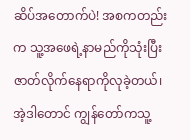ဆိပ်အတောက်ပဲ! အစကတည်းက သူ့အဖေရဲ့နာမည်ကိုသုံးပြီး ဇာတ်လိုက်နေရာကိုလုခဲ့တယ်၊ အဲ့ဒါတောင် ကျွန်တော်ကသူ့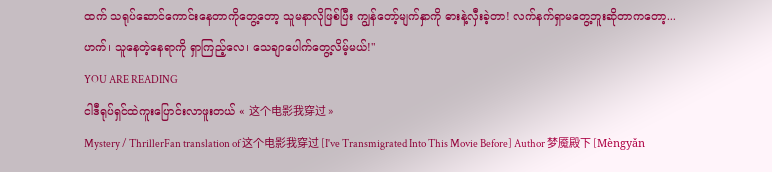ထက် သရုပ်ဆောင်ကောင်းနေတာကိုတွေ့တော့ သူမနာလိုဖြစ်ပြီး ကျွန်တော့်မျက်နှာကို ဓားနဲ့လှီးခဲ့တာ! လက်နက်ရှာမတွေ့ဘူးဆိုတာကတော့... ဟက်၊ သူနေတဲ့နေရာကို ရှာကြည့်လေ၊ သေချာပေါက်တွေ့လိမ့်မယ်!"
YOU ARE READING
ငါဒီရုပ်ရှင်ထဲကူးပြောင်းလာဖူးတယ် « 这个电影我穿过 »
Mystery / ThrillerFan translation of 这个电影我穿过 [I've Transmigrated Into This Movie Before] Author 梦魇殿下 [Mèngyǎn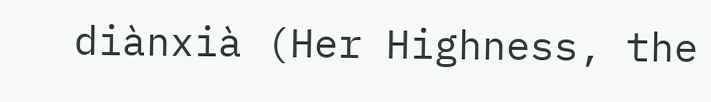diànxià (Her Highness, the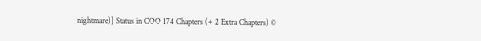nightmare)] Status in COO 174 Chapters (+ 2 Extra Chapters) ©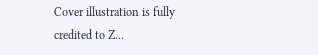Cover illustration is fully credited to Z...